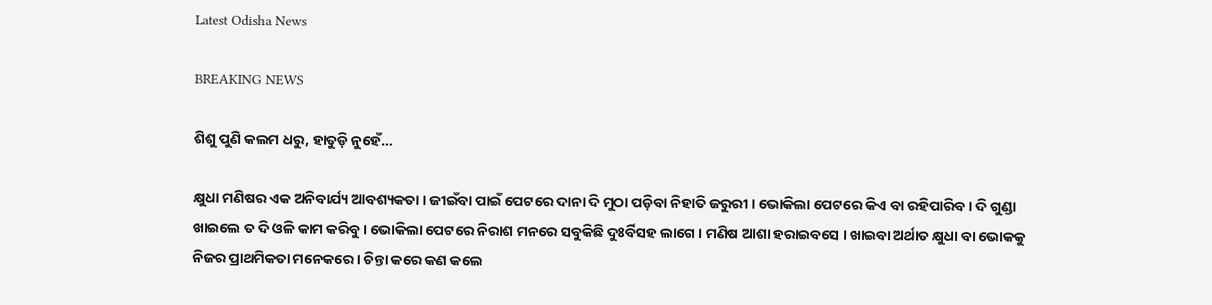Latest Odisha News

BREAKING NEWS

ଶିଶୁ ପୁଣି କଲମ ଧରୁ, ହାତୁଡ଼ି ନୁହେଁ…

କ୍ଷୁଧା ମଣିଷର ଏକ ଅନିବାର୍ଯ୍ୟ ଆବଶ୍ୟକତା । ଜୀଇଁବା ପାଇଁ ପେଟରେ ଦାନା ଦି ମୁଠା ପଡ଼ିବା ନିହାତି ଜରୁରୀ । ଭୋକିଲା ପେଟରେ କିଏ ବା ରହିପାରିବ । ଦି ଗୁଣ୍ଡା ଖାଇଲେ ତ ଦି ଓଳି କାମ କରିବୁ । ଭୋକିଲା ପେଟରେ ନିରାଶ ମନରେ ସବୁକିଛି ଦୁଃର୍ବିସହ ଲାଗେ । ମଣିଷ ଆଶା ହରାଇବସେ । ଖାଇବା ଅର୍ଥାତ କ୍ଷୁଧା ବା ଭୋକକୁ ନିଜର ପ୍ରାଥମିକତା ମନେକରେ । ଚିନ୍ତା କରେ କଣ କଲେ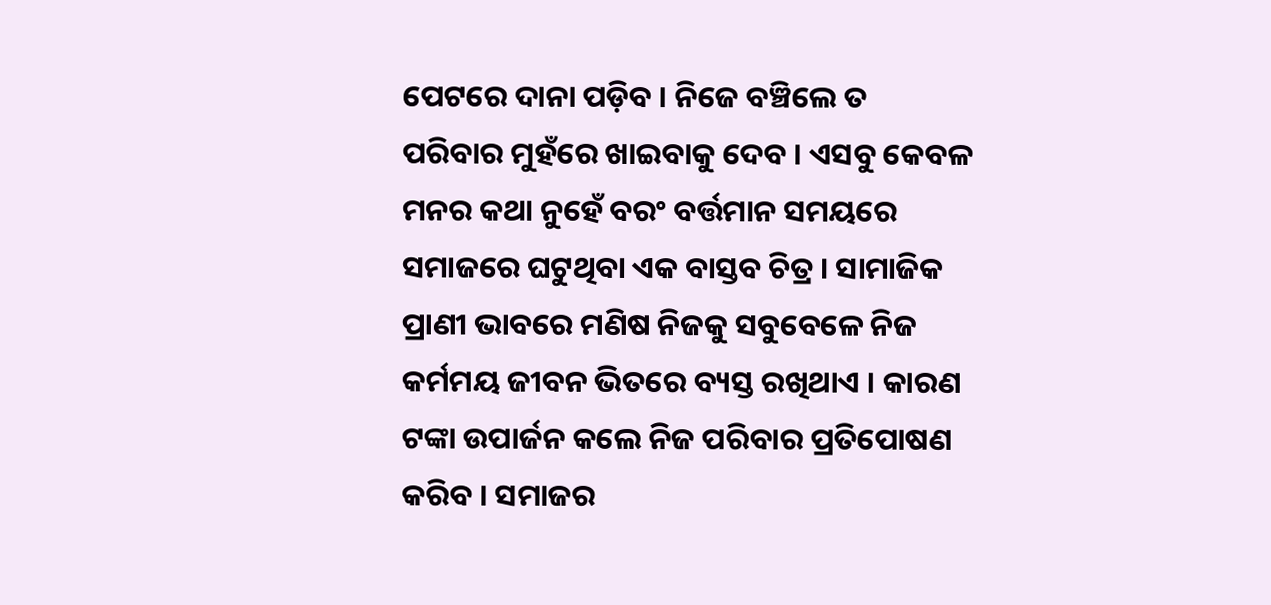ପେଟରେ ଦାନା ପଡ଼ିବ । ନିଜେ ବଞ୍ଚିଲେ ତ ପରିବାର ମୁହଁରେ ଖାଇବାକୁ ଦେବ । ଏସବୁ କେବଳ ମନର କଥା ନୁହେଁ ବରଂ ବର୍ତ୍ତମାନ ସମୟରେ ସମାଜରେ ଘଟୁଥିବା ଏକ ବାସ୍ତବ ଚିତ୍ର । ସାମାଜିକ ପ୍ରାଣୀ ଭାବରେ ମଣିଷ ନିଜକୁ ସବୁବେଳେ ନିଜ କର୍ମମୟ ଜୀବନ ଭିତରେ ବ୍ୟସ୍ତ ରଖିଥାଏ । କାରଣ ଟଙ୍କା ଉପାର୍ଜନ କଲେ ନିଜ ପରିବାର ପ୍ରତିପୋଷଣ କରିବ । ସମାଜର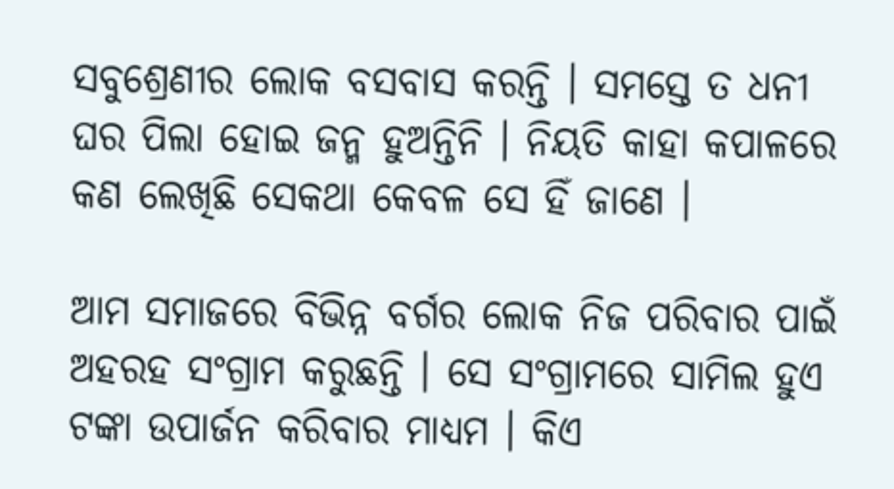ସବୁଶ୍ରେଣୀର ଲୋକ ବସବାସ କରନ୍ତି । ସମସ୍ତେ ତ ଧନୀ ଘର ପିଲା ହୋଇ ଜନ୍ମ ହୁଅନ୍ତିନି । ନିୟତି କାହା କପାଳରେ କଣ ଲେଖିଛି ସେକଥା କେବଳ ସେ ହିଁ ଜାଣେ ।

ଆମ ସମାଜରେ ବିଭିନ୍ନ ବର୍ଗର ଲୋକ ନିଜ ପରିବାର ପାଇଁ ଅହରହ ସଂଗ୍ରାମ କରୁଛନ୍ତି । ସେ ସଂଗ୍ରାମରେ ସାମିଲ ହୁଏ ଟଙ୍କା ଉପାର୍ଜନ କରିବାର ମାଧ୍ୟମ । କିଏ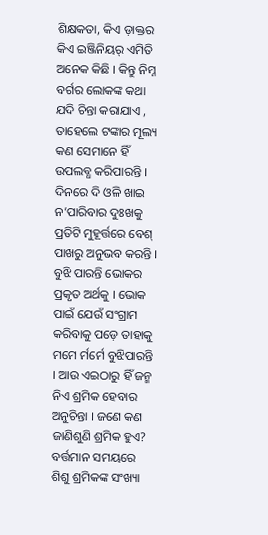ଶିକ୍ଷକତା, କିଏ ଡ଼ାକ୍ତର କିଏ ଇଞ୍ଜିନିୟର୍ ଏମିତି ଅନେକ କିଛି । କିନ୍ତୁ ନିମ୍ନ ବର୍ଗର ଲୋକଙ୍କ କଥା ଯଦି ଚିନ୍ତା କରାଯାଏ , ତାହେଲେ ଟଙ୍କାର ମୂଲ୍ୟ କଣ ସେମାନେ ହିଁ ଉପଲବ୍ଧ କରିପାରନ୍ତି । ଦିନରେ ଦି ଓଳି ଖାଇ ନ’ପାରିବାର ଦୁଃଖକୁ ପ୍ରତିଟି ମୁହୂର୍ତ୍ତରେ ବେଶ୍ ପାଖରୁ ଅନୁଭବ କରନ୍ତି । ବୁଝି ପାରନ୍ତି ଭୋକର ପ୍ରକୃତ ଅର୍ଥକୁ । ଭୋକ ପାଇଁ ଯେଉଁ ସଂଗ୍ରାମ କରିବାକୁ ପଡ଼େ ତାହାକୁ ମମେ ର୍ମର୍ମେ ବୁଝିପାରନ୍ତି । ଆଉ ଏଇଠାରୁ ହିଁ ଜନ୍ମ ନିଏ ଶ୍ରମିକ ହେବାର ଅନୁଚିନ୍ତା । ଜଣେ କଣ ଜାଣିଶୁଣି ଶ୍ରମିକ ହୁଏ? ବର୍ତ୍ତମାନ ସମୟରେ ଶିଶୁ ଶ୍ରମିକଙ୍କ ସଂଖ୍ୟା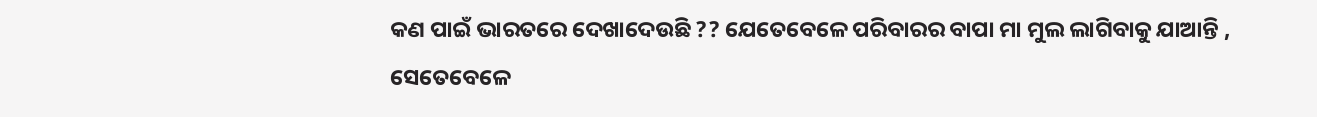କଣ ପାଇଁ ଭାରତରେ ଦେଖାଦେଉଛି ?? ଯେତେବେଳେ ପରିବାରର ବାପା ମା ମୁଲ ଲାଗିବାକୁ ଯାଆନ୍ତି , ସେତେବେଳେ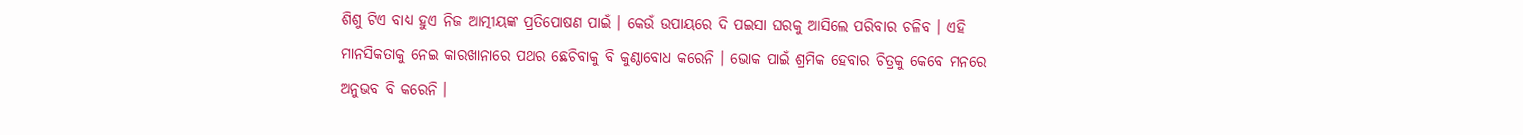ଶିଶୁ ଟିଏ ବାଧ୍ୟ ହୁଏ ନିଜ ଆତ୍ମୀୟଙ୍କ ପ୍ରତିପୋଷଣ ପାଇଁ । କେଉଁ ଉପାୟରେ ଦି ପଇସା ଘରକୁ ଆସିଲେ ପରିବାର ଚଳିବ । ଏହି ମାନସିକତାକୁ ନେଇ କାରଖାନାରେ ପଥର ଛେଚିବାକୁ ବି କୁଣ୍ଠାବୋଧ କରେନି । ଭୋକ ପାଇଁ ଶ୍ରମିକ ହେବାର ଚିତ୍ରକୁ କେବେ ମନରେ ଅନୁଭବ ବି କରେନି ।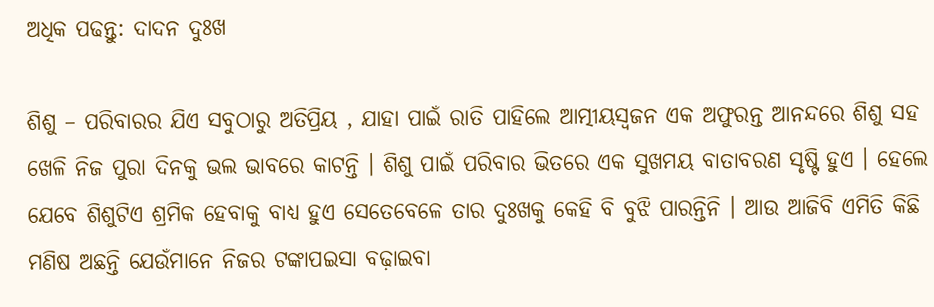ଅଧିକ ପଢନ୍ତୁ: ଦାଦନ ଦୁଃଖ

ଶିଶୁ – ପରିବାରର ଯିଏ ସବୁଠାରୁ ଅତିପ୍ରିୟ , ଯାହା ପାଇଁ ରାତି ପାହିଲେ ଆତ୍ମୀୟସ୍ୱଜନ ଏକ ଅଫୁରନ୍ତ ଆନନ୍ଦରେ ଶିଶୁ ସହ ଖେଳି ନିଜ ପୁରା ଦିନକୁ ଭଲ ଭାବରେ କାଟନ୍ତି । ଶିଶୁ ପାଇଁ ପରିବାର ଭିତରେ ଏକ ସୁଖମୟ ବାତାବରଣ ସୃଷ୍ଟି ହୁଏ । ହେଲେ ଯେବେ ଶିଶୁଟିଏ ଶ୍ରମିକ ହେବାକୁ ବାଧ୍ୟ ହୁଏ ସେତେବେଳେ ତାର ଦୁଃଖକୁ କେହି ବି ବୁଝି ପାରନ୍ତିନି । ଆଉ ଆଜିବି ଏମିତି କିଛି ମଣିଷ ଅଛନ୍ତି ଯେଉଁମାନେ ନିଜର ଟଙ୍କାପଇସା ବଢ଼ାଇବା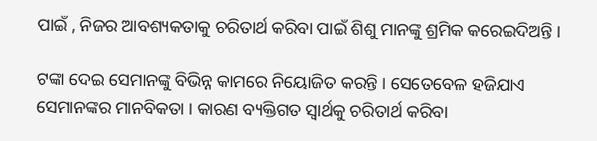ପାଇଁ , ନିଜର ଆବଶ୍ୟକତାକୁ ଚରିତାର୍ଥ କରିବା ପାଇଁ ଶିଶୁ ମାନଙ୍କୁ ଶ୍ରମିକ କରେଇଦିଅନ୍ତି ।

ଟଙ୍କା ଦେଇ ସେମାନଙ୍କୁ ବିଭିନ୍ନ କାମରେ ନିୟୋଜିତ କରନ୍ତି । ସେତେବେଳ ହଜିଯାଏ ସେମାନଙ୍କର ମାନବିକତା । କାରଣ ବ୍ୟକ୍ତିଗତ ସ୍ୱାର୍ଥକୁ ଚରିତାର୍ଥ କରିବା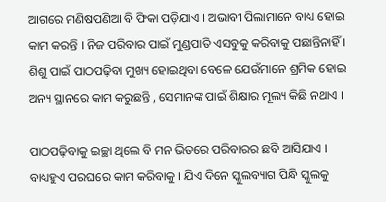ଆଗରେ ମଣିଷପଣିଆ ବି ଫିକା ପଡ଼ିଯାଏ । ଅଭାବୀ ପିଲାମାନେ ବାଧ୍ୟ ହୋଇ କାମ କରନ୍ତି । ନିଜ ପରିବାର ପାଇଁ ମୁଣ୍ଡପାତି ଏସବୁକୁ କରିବାକୁ ପଛାନ୍ତିନାହିଁ । ଶିଶୁ ପାଇଁ ପାଠପଢ଼ିବା ମୁଖ୍ୟ ହୋଇଥିବା ବେଳେ ଯେଉଁମାନେ ଶ୍ରମିକ ହୋଇ ଅନ୍ୟ ସ୍ଥାନରେ କାମ କରୁଛନ୍ତି , ସେମାନଙ୍କ ପାଇଁ ଶିକ୍ଷାର ମୂଲ୍ୟ କିଛି ନଥାଏ ।

ପାଠପଢ଼ିବାକୁ ଇଚ୍ଛା ଥିଲେ ବି ମନ ଭିତରେ ପରିବାରର ଛବି ଆସିଯାଏ । ବାଧ୍ୟହୁଏ ପରଘରେ କାମ କରିବାକୁ । ଯିଏ ଦିନେ ସ୍କୁଲବ୍ୟାଗ ପିନ୍ଧି ସ୍କୁଲକୁ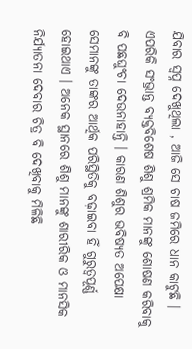ଯିବାର ସ୍ୱପ୍ନ ଦେଖୁଥିଲା , ଆଜି ସେ ଚାଷ ଜମିରେ ଧାନ କାଟୁଛି । ଏପରିକି ସଂଭ୍ରାନ୍ତ ବ୍ୟକ୍ତବିଶେଷ ଶିଶୁ ଶ୍ରମିକ ମାନଙ୍କୁ ଶୋଷଣ କରିବାକୁ ବି ପଛଘୁଂଚା ଦେଉନାହାନ୍ତି । କାରଣ ଶିଶୁର ଭବିଷ୍ୟତ ଅପେକ୍ଷା ସେମାନଙ୍କୁ ତାଙ୍କର ଆର୍ଥିକ ପରିସ୍ଥିତିକୁ ବଢ଼ାଇବା ହିଁ ଗୁରୁତ୍ୱପୂର୍ଣ୍ଣ ହୋଇଥାଏ । ଅନେକ ସ୍ଥାନରେ ଶିଶୁ ମାନଙ୍କୁ ଶାରୀରିକ ଓ ମାନସିକ ନିର୍ଯ୍ୟାତନା ଦେବାର ଚିତ୍ର ବି ଦେଖିବାକୁ ମିଳିଛି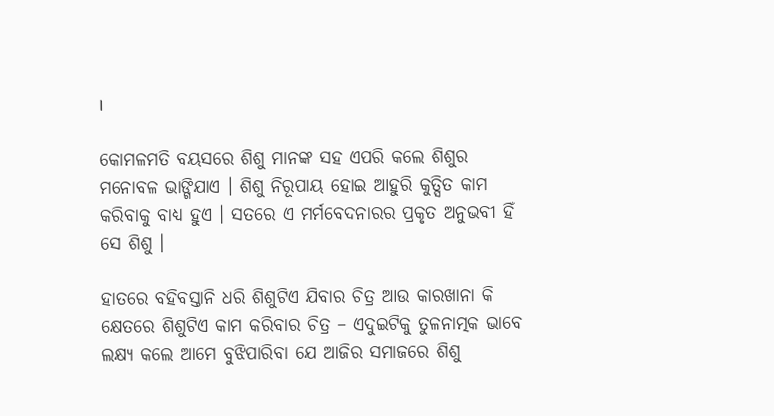।

କୋମଳମତି ବୟସରେ ଶିଶୁ ମାନଙ୍କ ସହ ଏପରି କଲେ ଶିଶୁର ମନୋବଳ ଭାଙ୍ଗିଯାଏ । ଶିଶୁ ନିରୂପାୟ ହୋଇ ଆହୁରି କୁତ୍ସିତ କାମ କରିବାକୁ ବାଧ୍ୟ ହୁଏ । ସତରେ ଏ ମର୍ମବେଦନାରର ପ୍ରକୃତ ଅନୁଭବୀ ହିଁ ସେ ଶିଶୁ ।

ହାତରେ ବହିବସ୍ତାନି ଧରି ଶିଶୁଟିଏ ଯିବାର ଚିତ୍ର ଆଉ କାରଖାନା କି କ୍ଷେତରେ ଶିଶୁଟିଏ କାମ କରିବାର ଚିତ୍ର – ଏଦୁଇଟିକୁ ତୁଳନାତ୍ମକ ଭାବେ ଲକ୍ଷ୍ୟ କଲେ ଆମେ ବୁଝିପାରିବା ଯେ ଆଜିର ସମାଜରେ ଶିଶୁ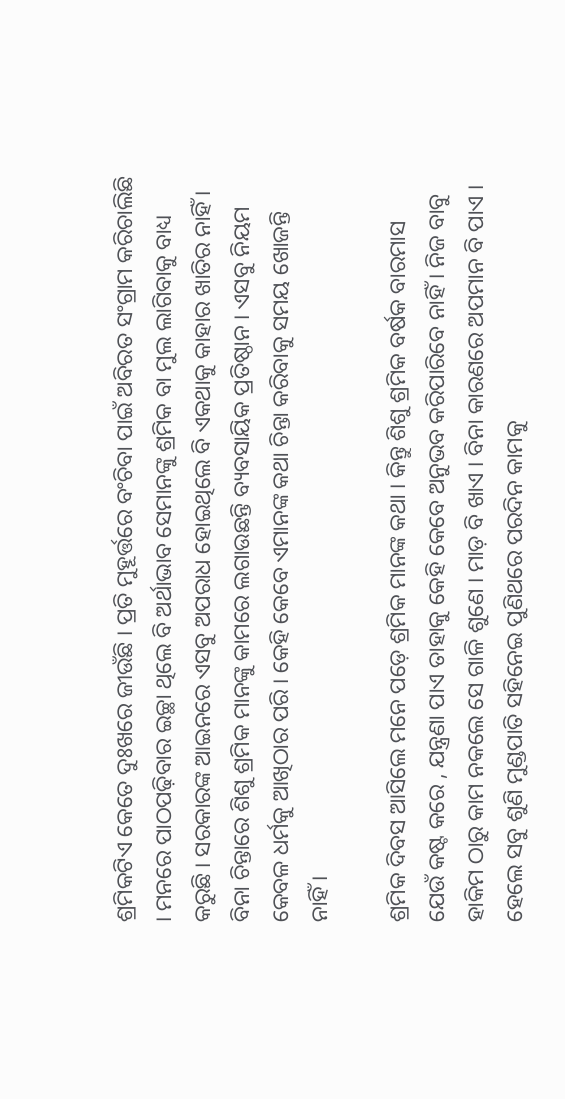ଶ୍ରମିକଟିଏ କେତେ ଦୁଃଖରେ ଜୀଉଁଛି । ପ୍ରତି ମୁହୂର୍ତ୍ତରେ ବଂଚିବା ପାଇଁ ଅବିରତ ସଂଗ୍ରାମ କରିଚାଲିଛି । ମନରେ ପାଠପଢ଼ିବାର ଇଚ୍ଛା ଥିଲେ ବି ଅର୍ଥାଭାବ ସେମାନଙ୍କୁ ଶ୍ରମିକ ବା ମୁଲ ଲାଗିବାକୁ ବାଧ୍ୟ କରୁଛି । ସରକାରଙ୍କ ଆଇନରେ ଏସବୁ ଅପରାଧ ହୋଇଥିଲେ ବି ଏକଥାକୁ କାହାର ଖାତିର ନାହିଁ । ବିନା ଚିନ୍ତାରେ ଶିଶୁ ଶ୍ରମିକ ମାନଙ୍କୁ କାମରେ ଲଗାଉଛନ୍ତି ବ୍ୟବସାୟିକ ପ୍ରତିଷ୍ଠାନ । ଏସବୁ ନିୟମ କେବଳ ଧର୍ମକୁ ଆଖିଠାର ପରି । କେହି କେବେ ଏମାନଙ୍କ କଥା ଚିନ୍ତା କରିବାକୁ ସମୟ ଖୋଜନ୍ତି ନାହିଁ ।

ଶ୍ରମିକ ଦିବସ ଆସିଲେ ମନେ ପଡ଼େ ଶ୍ରମିକ ମାନଙ୍କ କଥା । କିନ୍ତୁ ଶିଶୁ ଶ୍ରମିକ ବର୍ଷକ ବାରମାସ ଯେଉଁ କଷ୍ଟ କରେ , ଯନ୍ତ୍ରଣା ପାଏ ତାହାକୁ କେହି କେବେ ଅନୁଭବ କରିପାରିବେ ନାହିଁ । ନିଜ ବାବୁ ହାକିମ ଠାରୁ କାମ ନକଲେ ସେ ଗାଳି ଶୁଣେ । ମାଡ଼ ବି ଖାଏ । ବିନା କାରଣରେ ଅପମାନ ବି ପାଏ । ହେଲେ ସବୁ ଶୁଣି ମୁଣ୍ଡପାତି ସହିନେଇ ପୁଣିଥରେ ପରଦିନ କାମକୁ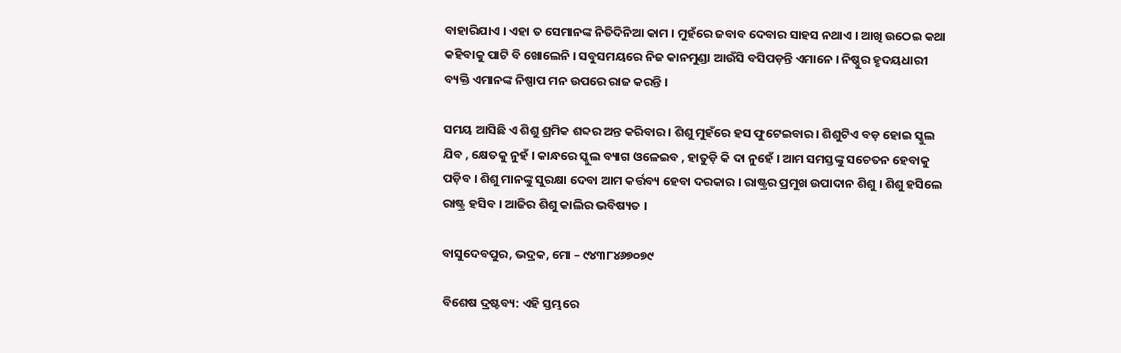ବାହାରିଯାଏ । ଏହା ତ ସେମାନଙ୍କ ନିତିଦିନିଆ କାମ । ମୁହଁରେ ଜବାବ ଦେବାର ସାହସ ନଥାଏ । ଆଖି ଉଠେଇ କଥା କହିବାକୁ ପାଟି ବି ଖୋଲେନି । ସବୁସମୟରେ ନିଜ କାନମୁଣ୍ଡା ଆଉଁସି ବସିପଡ଼ନ୍ତି ଏମାନେ । ନିଷ୍ଠୁର ହୃଦୟଧାରୀ ବ୍ୟକ୍ତି ଏମାନଙ୍କ ନିଷ୍ପାପ ମନ ଉପରେ ରାଜ କରନ୍ତି ।

ସମୟ ଆସିଛି ଏ ଶିଶୁ ଶ୍ରମିକ ଶବ୍ଦର ଅନ୍ତ କରିବାର । ଶିଶୁ ମୁହଁରେ ହସ ଫୁଟେଇବାର । ଶିଶୁଟିଏ ବଡ଼ ହୋଇ ସ୍କୁଲ ଯିବ , କ୍ଷେତକୁ ନୁହଁ । କାନ୍ଧରେ ସ୍କୁଲ ବ୍ୟାଗ ଓଳେଇବ , ହାତୁଡ଼ି କି ଦା ନୁହେଁ । ଆମ ସମସ୍ତଙ୍କୁ ସଚେତନ ହେବାକୁ ପଡ଼ିବ । ଶିଶୁ ମାନଙ୍କୁ ସୁରକ୍ଷା ଦେବା ଆମ କର୍ତ୍ତବ୍ୟ ହେବା ଦରକାର । ରାଷ୍ଟ୍ରର ପ୍ରମୁଖ ଉପାଦାନ ଶିଶୁ । ଶିଶୁ ହସିଲେ ରାଷ୍ଟ୍ର ହସିବ । ଆଜିର ଶିଶୁ କାଲିର ଭବିଷ୍ୟତ ।

ବାସୁଦେବପୁର, ଭଦ୍ରକ, ମୋ – ୯୪୩୮୪୬୭୦୭୯

ବିଶେଷ ଦ୍ରଷ୍ଟବ୍ୟ: ଏହି ସ୍ତମ୍ଭରେ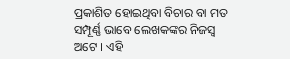ପ୍ରକାଶିତ ହୋଇଥିବା ବିଚାର ବା ମତ ସମ୍ପୂର୍ଣ୍ଣ ଭାବେ ଲେଖକଙ୍କର ନିଜସ୍ୱ ଅଟେ । ଏହି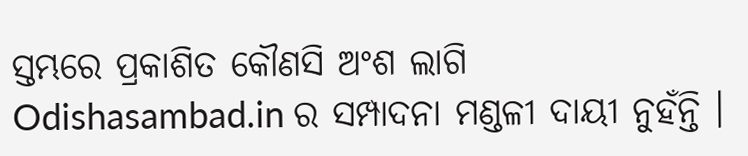ସ୍ତମ୍ଭରେ ପ୍ରକାଶିତ କୌଣସି ଅଂଶ ଲାଗି Odishasambad.in ର ସମ୍ପାଦନା ମଣ୍ଡଳୀ ଦାୟୀ ନୁହଁନ୍ତି ।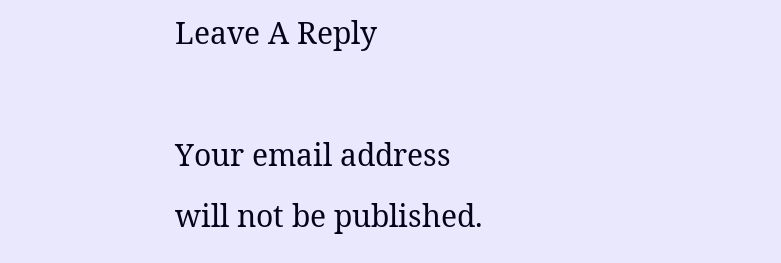Leave A Reply

Your email address will not be published.